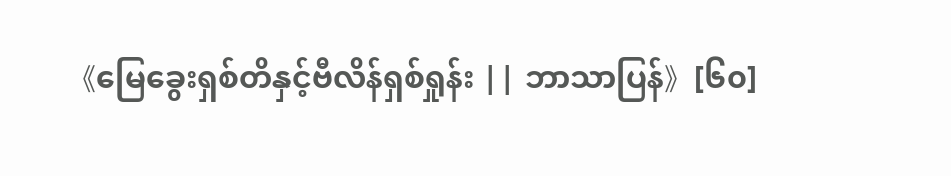《မြေခွေးရှစ်တိနှင့်ဗီလိန်ရှစ်ရှုန်း || ဘာသာပြန်》[၆၀]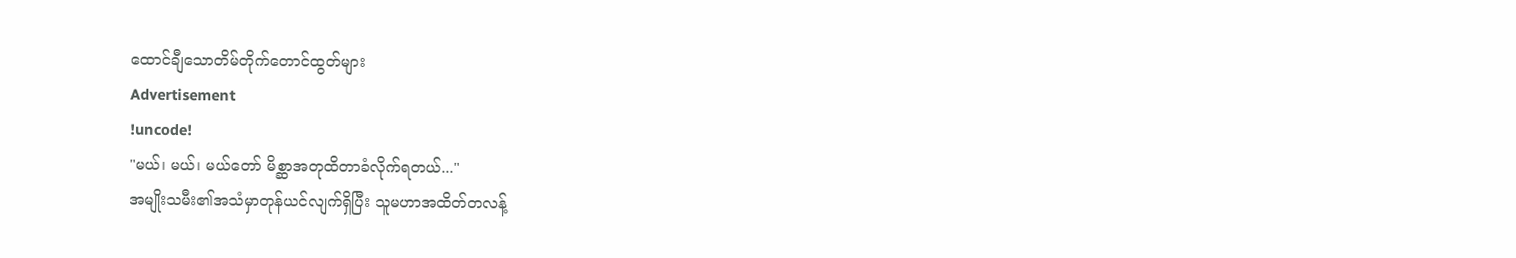ထောင်ချီသောတိမ်တိုက်တောင်ထွတ်များ
Advertisement
!uncode!
"မယ်၊ မယ်၊ မယ်တော် မိစ္ဆာအတုထိတာခံလိုက်ရတယ်..."
အမျိုးသမီး၏အသံမှာတုန်ယင်လျက်ရှိပြီး သူမဟာအထိတ်တလန့်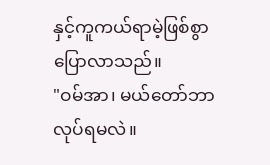နှင့်ကူကယ်ရာမဲ့ဖြစ်စွာပြောလာသည်။
"ဝမ်အာ၊ မယ်တော်ဘာလုပ်ရမလဲ။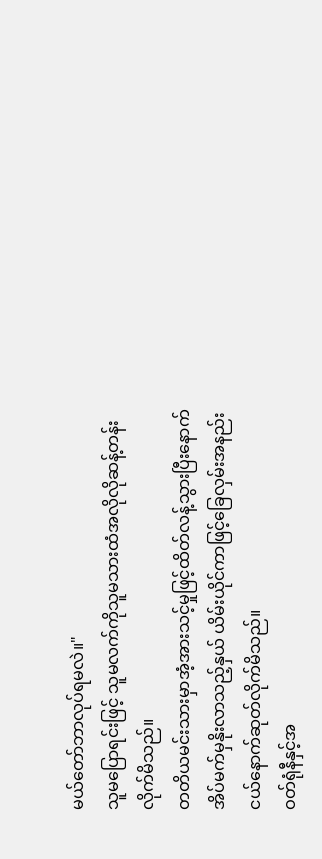မယ်တော်ဘာလုပ်ရမလဲ။"
သူမပြောရင်းဖြင့် သူမလက်ကိုသူမသားထံအလိုလိုဆန့်တန်းလိုက်မိသည်။
တတိယမင်းသားမှာအံ့အားသင့်မှုဖြင့်ထိတ်လန့်သွားပြီးနောက် အိပ်မက်မှနိုးလာသည့်နှယ် ယိမ်းယိုင်ကာဖြင့်ခြေလှမ်းအနည်းငယ်နောက်ဆုတ်လိုက်မိသည်။
ဝတ်ရုံနီနှင့်အ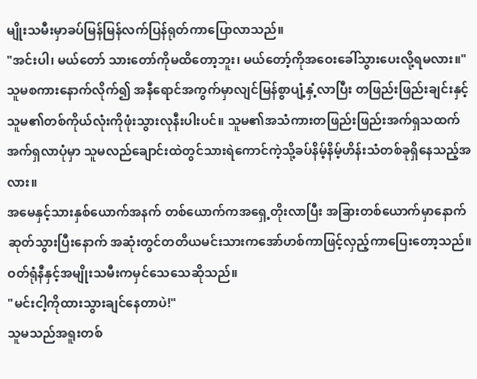မျိုးသမီးမှာခပ်မြန်မြန်လက်ပြန်ရုတ်ကာပြောလာသည်။
"အင်းပါ၊ မယ်တော် သားတော်ကိုမထိတော့ဘူး၊ မယ်တော့်ကိုအဝေးခေါ်သွားပေးလို့ရမလား။"
သူမစကားနောက်လိုက်၍ အနီရောင်အကွက်မှာလျင်မြန်စွာပျံ့နှံ့လာပြီး တဖြည်းဖြည်းချင်းနှင့်သူမ၏တစ်ကိုယ်လုံးကိုဖုံးသွားလုနီးပါးပင်။ သူမ၏အသံကားတဖြည်းဖြည်းအက်ရှသထက်အက်ရှလာပုံမှာ သူမလည်ချောင်းထဲတွင်သားရဲကောင်ကဲ့သို့ခပ်နိမ့်နိမ့်ဟိန်းသံတစ်ခုရှိနေသည့်အလား။
အမေနှင့်သားနှစ်ယောက်အနက် တစ်ယောက်ကအရှေ့တိုးလာပြီး အခြားတစ်ယောက်မှာနောက်ဆုတ်သွားပြီးနောက် အဆုံးတွင်တတိယမင်းသားကအော်ဟစ်ကာဖြင့်လှည့်ကာပြေးတော့သည်။
ဝတ်ရုံနီနှင့်အမျိုးသမီးကမှင်သေသေဆိုသည်။
"မင်းငါ့ကိုထားသွားချင်နေတာပဲ!"
သူမသည်အရူးတစ်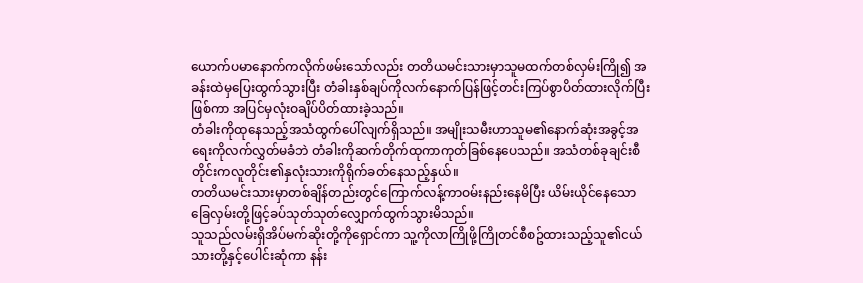ယောက်ပမာနောက်ကလိုက်ဖမ်းသော်လည်း တတိယမင်းသားမှာသူမထက်တစ်လှမ်းကြို၍ အခန်းထဲမှပြေးထွက်သွားပြီး တံခါးနှစ်ချပ်ကိုလက်နောက်ပြန်ဖြင့်တင်းကြပ်စွာပိတ်ထားလိုက်ပြီးဖြစ်ကာ အပြင်မှလုံးဝချိပ်ပိတ်ထားခဲ့သည်။
တံခါးကိုထုနေသည့်အသံထွက်ပေါ်လျက်ရှိသည်။ အမျိုးသမီးဟာသူမ၏နောက်ဆုံးအခွင့်အရေးကိုလက်လွှတ်မခံဘဲ တံခါးကိုဆက်တိုက်ထုကာကုတ်ခြစ်နေပေသည်။ အသံတစ်ခုချင်းစီတိုင်းကလူတိုင်း၏နှလုံးသားကိုရိုက်ခတ်နေသည့်နှယ်။
တတိယမင်းသားမှာတစ်ချိန်တည်းတွင်ကြောက်လန့်ကာဝမ်းနည်းနေမိပြီး ယိမ်းယိုင်နေသောခြေလှမ်းတို့ဖြင့်ခပ်သုတ်သုတ်လျှောက်ထွက်သွားမိသည်။
သူသည်လမ်းရှိအိပ်မက်ဆိုးတို့ကိုရှောင်ကာ သူ့ကိုလာကြိုဖို့ကြိုတင်စီစဥ်ထားသည့်သူ၏ငယ်သားတို့နှင့်ပေါင်းဆုံကာ နန်း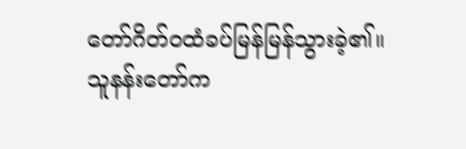တော်ဂိတ်ဝထံခပ်မြန်မြန်သွားခဲ့၏။
သူနန်းတော်က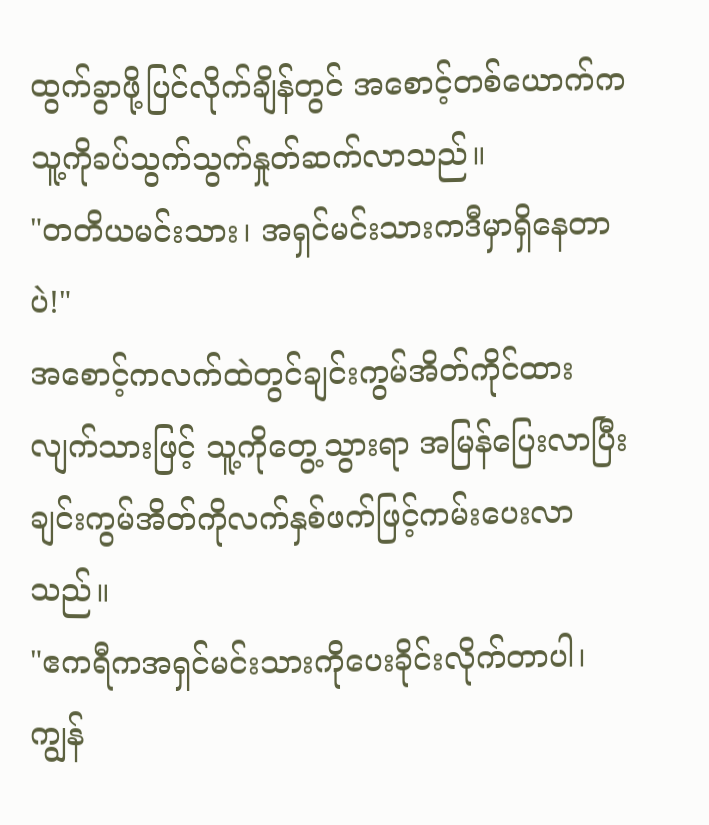ထွက်ခွာဖို့ပြင်လိုက်ချိန်တွင် အစောင့်တစ်ယောက်ကသူ့ကိုခပ်သွက်သွက်နှုတ်ဆက်လာသည်။
"တတိယမင်းသား၊ အရှင်မင်းသားကဒီမှာရှိနေတာပဲ!"
အစောင့်ကလက်ထဲတွင်ချင်းကွမ်အိတ်ကိုင်ထားလျက်သားဖြင့် သူ့ကိုတွေ့သွားရာ အမြန်ပြေးလာပြီး ချင်းကွမ်အိတ်ကိုလက်နှစ်ဖက်ဖြင့်ကမ်းပေးလာသည်။
"ဧကရီကအရှင်မင်းသားကိုပေးခိုင်းလိုက်တာပါ၊ကျွန်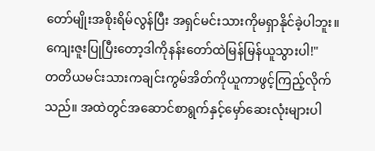တော်မျိုးအစိုးရိမ်လွန်ပြီး အရှင်မင်းသားကိုမရှာနိုင်ခဲ့ပါဘူး။ ကျေးဇူးပြုပြီးတော့ဒါကိုနန်းတော်ထဲမြန်မြန်ယူသွားပါ!"
တတိယမင်းသားကချင်းကွမ်အိတ်ကိုယူကာဖွင့်ကြည့်လိုက်သည်။ အထဲတွင်အဆောင်စာရွက်နှင့်မှော်ဆေးလုံးများပါ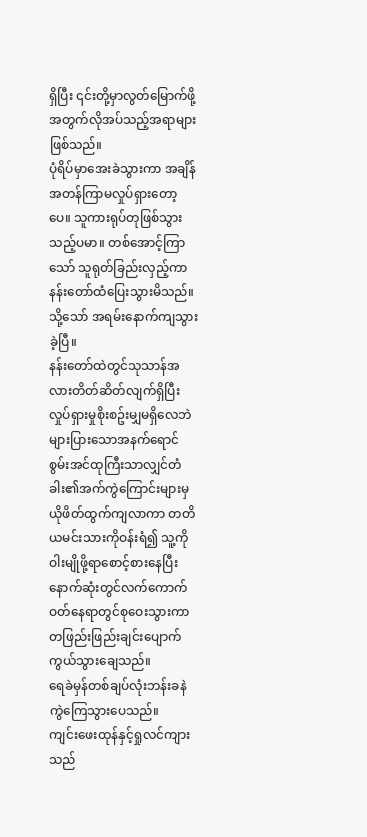ရှိပြီး ၎င်းတို့မှာလွတ်မြောက်ဖို့အတွက်လိုအပ်သည့်အရာများဖြစ်သည်။
ပုံရိပ်မှာအေးခဲသွားကာ အချိန်အတန်ကြာမလှုပ်ရှားတော့ပေ။ သူကားရုပ်တုဖြစ်သွားသည့်ပမာ။ တစ်အောင့်ကြာသော် သူရုတ်ခြည်းလှည့်ကာနန်းတော်ထံပြေးသွားမိသည်။
သို့သော် အရမ်းနောက်ကျသွားခဲ့ပြီ။
နန်းတော်ထဲတွင်သုသာန်အလားတိတ်ဆိတ်လျက်ရှိပြီး လှုပ်ရှားမှုစိုးစဥ်းမျှမရှိလေဘဲ များပြားသောအနက်ရောင်စွမ်းအင်ထုကြီးသာလျှင်တံခါး၏အက်ကွဲကြောင်းများမှယိုဖိတ်ထွက်ကျလာကာ တတိယမင်းသားကိုဝန်းရံ၍ သူ့ကိုဝါးမျိုဖို့ရာစောင့်စားနေပြီး နောက်ဆုံးတွင်လက်ကောက်ဝတ်နေရာတွင်စုဝေးသွားကာ တဖြည်းဖြည်းချင်းပျောက်ကွယ်သွားချေသည်။
ရေခဲမှန်တစ်ချပ်လုံးဘန်းခနဲကွဲကြေသွားပေသည်။
ကျင်းဖေးထုန်နှင့်ရှုလင်ကျားသည်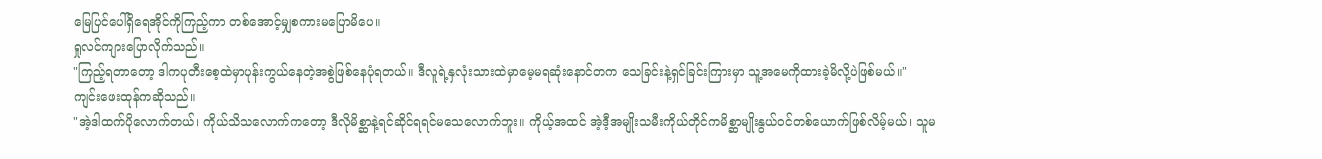မြေပြင်ပေါ်ရှိရေအိုင်ကိုကြည့်ကာ တစ်အောင့်မျှစကားမပြောမိပေ။
ရှုလင်ကျားပြောလိုက်သည်။
"ကြည့်ရတာတော့ ဒါကပုတီးစေ့ထဲမှာပုန်းကွယ်နေတဲ့အစွဲဖြစ်နေပုံရတယ်။ ဒီလူရဲ့နှလုံးသားထဲမှာမေ့မရဆုံးနောင်တက သေခြင်းနဲ့ရှင်ခြင်းကြားမှာ သူ့အမေကိုထားခဲ့မိလို့ပဲဖြစ်မယ်။"
ကျင်းဖေးထုန်ကဆိုသည်။
"အဲ့ဒါထက်ပိုလောက်တယ်၊ ကိုယ်သိသလောက်ကတော့ ဒီလိုမိစ္ဆာနဲ့ရင်ဆိုင်ရရင်မသေလောက်ဘူး။ ကိုယ့်အထင် အဲ့ဒီ့အမျိုးသမီးကိုယ်တိုင်ကမိစ္ဆာမျိုးနွယ်ဝင်တစ်ယောက်ဖြစ်လိမ့်မယ်၊ သူမ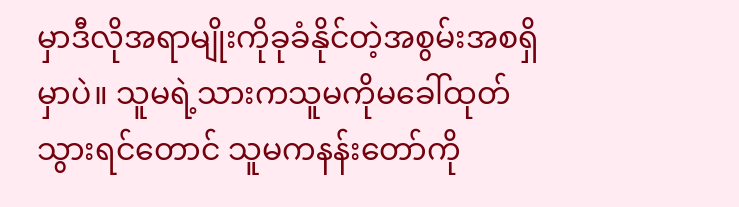မှာဒီလိုအရာမျိုးကိုခုခံနိုင်တဲ့အစွမ်းအစရှိမှာပဲ။ သူမရဲ့သားကသူမကိုမခေါ်ထုတ်သွားရင်တောင် သူမကနန်းတော်ကို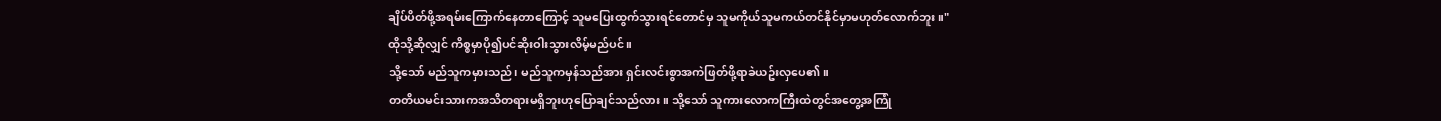ချိပ်ပိတ်ဖို့အရမ်းကြောက်နေတာကြောင့် သူမပြေးထွက်သွားရင်တောင်မှ သူမကိုယ်သူမကယ်တင်နိုင်မှာမဟုတ်လောက်ဘူး။"
ထိုသို့ဆိုလျှင် ကိစ္စမှာပို၍ပင်ဆိုးဝါးသွားလိမ့်မည်ပင်။
သို့သော် မည်သူကမှားသည်၊ မည်သူကမှန်သည်အား ရှင်းလင်းစွာအကဲဖြတ်ဖို့ရာခဲယဥ်းလှပေ၏။
တတိယမင်းသားကအသိတရားမရှိဘူးဟုပြောချင်သည်လား။ သို့သော် သူကားလောကကြီးထဲတွင်အတွေ့အကြုံ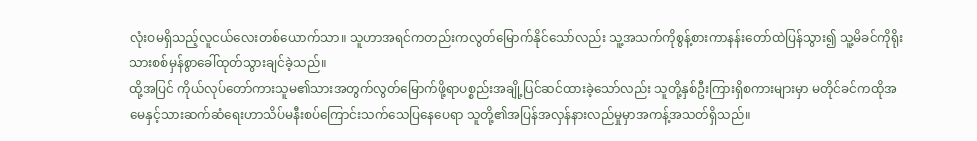လုံးဝမရှိသည့်လူငယ်လေးတစ်ယောက်သာ။ သူဟာအရင်ကတည်းကလွတ်မြောက်နိုင်သော်လည်း သူ့အသက်ကိုစွန့်စားကာနန်းတော်ထဲပြန်သွား၍ သူ့မိခင်ကိုရိုးသားစစ်မှန်စွာခေါ်ထုတ်သွားချင်ခဲ့သည်။
ထို့အပြင် ကိုယ်လုပ်တော်ကားသူမ၏သားအတွက်လွတ်မြောက်ဖို့ရာပစ္စည်းအချို့ပြင်ဆင်ထားခဲ့သော်လည်း သူတို့နှစ်ဦးကြားရှိစကားများမှာ မတိုင်ခင်ကထိုအမေနှင့်သားဆက်ဆံရေးဟာသိပ်မနီးစပ်ကြောင်းသက်သေပြနေပေရာ သူတို့၏အပြန်အလှန်နားလည်မှုမှာအကန့်အသတ်ရှိသည်။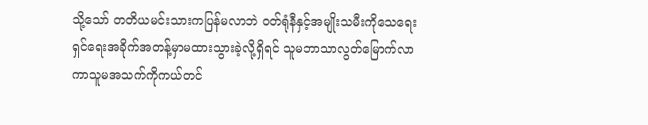သို့သော် တတိယမင်းသားကပြန်မလာဘဲ ဝတ်ရုံနီနှင့်အမျိုးသမီးကိုသေရေးရှင်ရေးအခိုက်အတန့်မှာမထားသွားခဲ့လို့ရှိရင် သူမဘာသာလွတ်မြောက်လာကာသူမအသက်ကိုကယ်တင်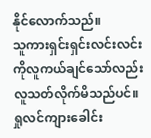နိုင်လောက်သည်။
သူကားရှင်းရှင်းလင်းလင်းကိုလူကယ်ချင်သော်လည်း လူသတ်လိုက်မိသည်ပင်။
ရှုလင်ကျားခေါင်း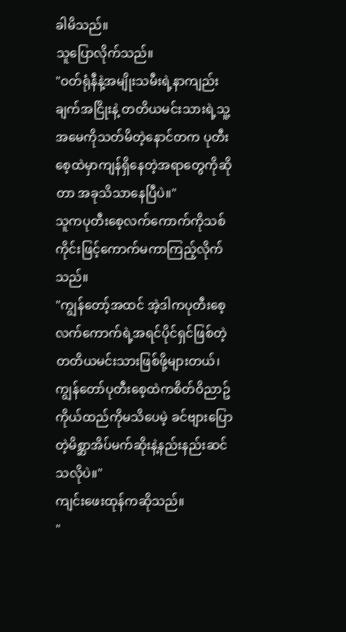ခါမိသည်။
သူပြောလိုက်သည်။
"ဝတ်ရုံနီနဲ့အမျိုးသမီးရဲ့နာကျည်းချက်အငြိုးနဲ့ တတိယမင်းသားရဲ့သူ့အမေကိုသတ်မိတဲ့နောင်တက ပုတီးစေ့ထဲမှာကျန်ရှိနေတဲ့အရာတွေကိုဆိုတာ အခုသိသာနေပြီပဲ။"
သူကပုတီးစေ့လက်ကောက်ကိုသစ်ကိုင်းဖြင့်ကောက်မကာကြည့်လိုက်သည်။
"ကျွန်တော့်အထင် အဲ့ဒါကပုတီးစေ့လက်ကောက်ရဲ့အရင်ပိုင်ရှင်ဖြစ်တဲ့တတိယမင်းသားဖြစ်ဖို့များတယ်၊ ကျွန်တော်ပုတီးစေ့ထဲကစိတ်ဝိညာဥ်ကိုယ်ထည်ကိုမသိပေမဲ့ ခင်ဗျားပြောတဲ့မိစ္ဆာအိပ်မက်ဆိုးနဲ့နည်းနည်းဆင်သလိုပဲ။"
ကျင်းဖေးထုန်ကဆိုသည်။
"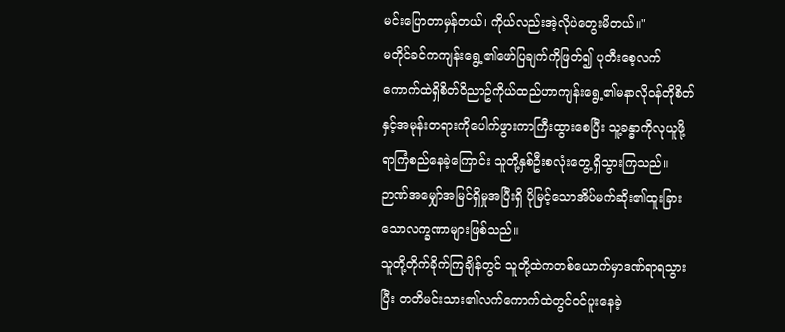မင်းပြောတာမှန်တယ်၊ ကိုယ်လည်းအဲ့လိုပဲတွေးမိတယ်။"
မတိုင်ခင်ကကျန်းရွေ့၏ဖော်ပြချက်ကိုဖြတ်၍ ပုတီးစေ့လက်ကောက်ထဲရှိစိတ်ဝိညာဥ်ကိုယ်ထည်ဟာကျန်းရွေ့၏မနာလိုဝန်တိုစိတ်နှင့်အမုန်းတရားကိုပေါက်ဖွားကာကြီးထွားစေပြီး သူ့ခန္ဓာကိုလုယူဖို့ရာကြံစည်နေခဲ့ကြောင်း သူတို့နှစ်ဦးစလုံးတွေ့ရှိသွားကြသည်။ ဉာဏ်အမျှော်အမြင်ရှိမှုအပြီးရှိ ပိုမြင့်သောအိပ်မက်ဆိုး၏ထူးခြားသောလက္ခဏာများဖြစ်သည်။
သူတို့တိုက်ခိုက်ကြချိန်တွင် သူတို့ထဲကတစ်ယောက်မှာဒဏ်ရာရသွားပြီး တတိမင်းသား၏လက်ကောက်ထဲတွင်ဝင်ပူးနေခဲ့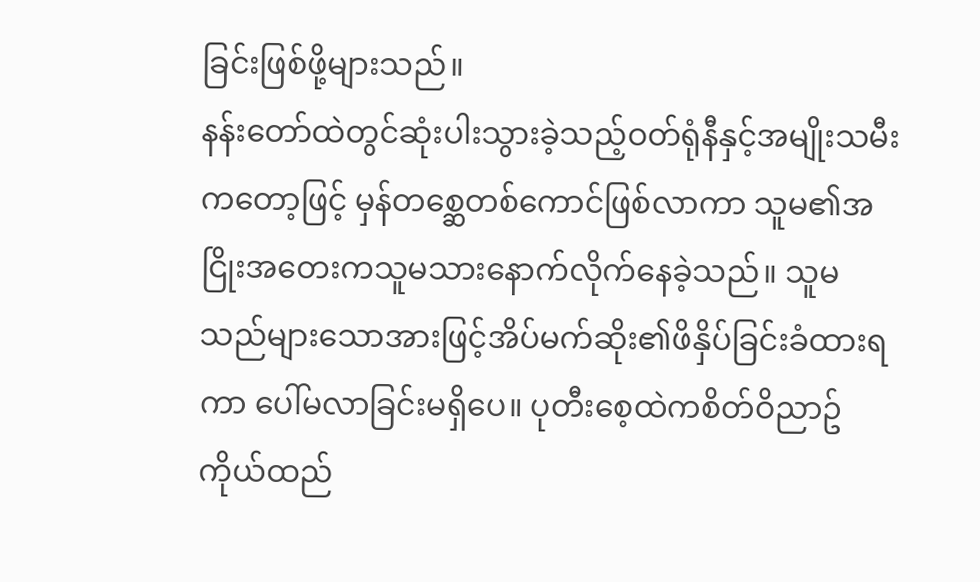ခြင်းဖြစ်ဖို့များသည်။
နန်းတော်ထဲတွင်ဆုံးပါးသွားခဲ့သည့်ဝတ်ရုံနီနှင့်အမျိုးသမီးကတော့ဖြင့် မှန်တစ္ဆေတစ်ကောင်ဖြစ်လာကာ သူမ၏အငြိုးအတေးကသူမသားနောက်လိုက်နေခဲ့သည်။ သူမသည်များသောအားဖြင့်အိပ်မက်ဆိုး၏ဖိနှိပ်ခြင်းခံထားရကာ ပေါ်မလာခြင်းမရှိပေ။ ပုတီးစေ့ထဲကစိတ်ဝိညာဥ်ကိုယ်ထည်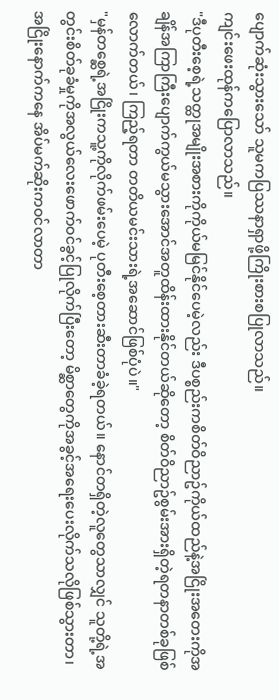ပျောက်ဆုံးသွားသော် သူမကပြဿနာရှာဖို့ကြိုးစားစပြုလာသည်။
ကျင်းဖေးထုန်ကပြောလာသည်။
"ဒီပုတီးစေ့ရဲ့သတ္ထုအမျိုးအစားကိုကိုယ်မမြင်နိုင်ပေမဲ့လည်း ဒီပစ္စည်းကစိတ်ဝိညာဥ်ကိုယ်ထည်နဲ့အငြိုးအတေးကိုအချိန်အကြာကြီးပျောက်ကွယ်မသွားအောင်အတူထိန်းထားနိုင်တယ်ဆိုတော့ စိတ်ဝိညာဥ်စွမ်းအားရှိတဲ့ရတနာတစ်ခုဖြစ်လောက်တယ်၊ ကြည့်ရတာ တတိယမင်းသားရဲ့အဆောင်ဖြစ်ပုံပဲ။"
"မှန်တစ္ဆေရဲ့အငြိုးကသူ့ကိုလိုက်ဖမ်းပေမဲ့ ပုတီးစေ့တားဆီးတာခံခဲ့ရတယ်။ နောင်တရှိတဲ့လူတွေသာလျှင် သူတို့ရဲ့အတွင်းစိတ်ခုခံမှုကိုအလွယ်လေးဖောက်ဝင်ခွင့်ပြုလိုက်ပြီးတော့ မိစ္ဆာတွေကိုအခွင့်အရေးပေးလိုက်သလိုဖြစ်သွားတာ၊ အငြိုးနောက်ကနေ အိပ်မက်ဆိုးကဝင်လာတာ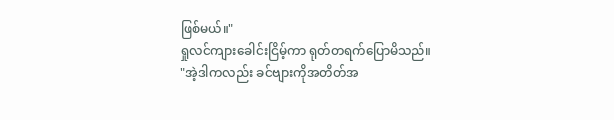ဖြစ်မယ်။"
ရှုလင်ကျားခေါင်းငြိမ့်ကာ ရုတ်တရက်ပြောမိသည်။
"အဲ့ဒါကလည်း ခင်ဗျားကိုအတိတ်အ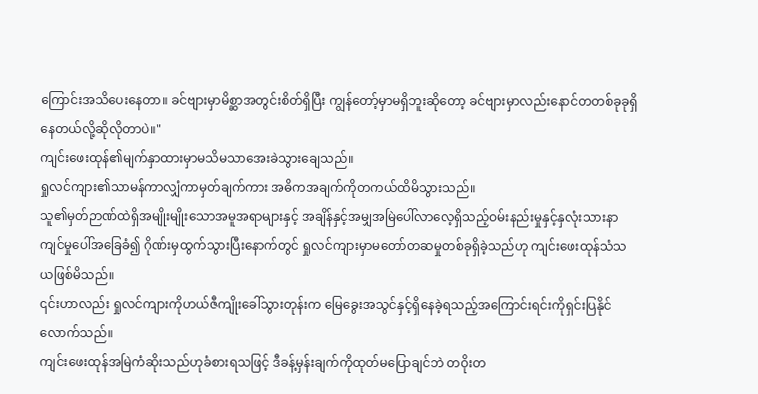ကြောင်းအသိပေးနေတာ။ ခင်ဗျားမှာမိစ္ဆာအတွင်းစိတ်ရှိပြီး ကျွန်တော့်မှာမရှိဘူးဆိုတော့ ခင်ဗျားမှာလည်းနောင်တတစ်ခုခုရှိနေတယ်လို့ဆိုလိုတာပဲ။"
ကျင်းဖေးထုန်၏မျက်နှာထားမှာမသိမသာအေးခဲသွားချေသည်။
ရှုလင်ကျား၏သာမန်ကာလျှံကာမှတ်ချက်ကား အဓိကအချက်ကိုတကယ်ထိမိသွားသည်။
သူ၏မှတ်ဉာဏ်ထဲရှိအမျိုးမျိုးသောအမူအရာများနှင့် အချိန်နှင့်အမျှအမြဲပေါ်လာလေ့ရှိသည့်ဝမ်းနည်းမှုနှင့်နှလုံးသားနာကျင်မှုပေါ်အခြေခံ၍ ဂိုဏ်းမှထွက်သွားပြီးနောက်တွင် ရှုလင်ကျားမှာမတော်တဆမှုတစ်ခုရှိခဲ့သည်ဟု ကျင်းဖေးထုန်သံသယဖြစ်မိသည်။
၎င်းဟာလည်း ရှုလင်ကျားကိုဟယ်ဇီကျိုးခေါ်သွားတုန်းက မြေခွေးအသွင်နှင့်ရှိနေခဲ့ရသည့်အကြောင်းရင်းကိုရှင်းပြနိုင်လောက်သည်။
ကျင်းဖေးထုန်အမြဲကံဆိုးသည်ဟုခံစားရသဖြင့် ဒီခန့်မှန်းချက်ကိုထုတ်မပြောချင်ဘဲ တဝိုးတ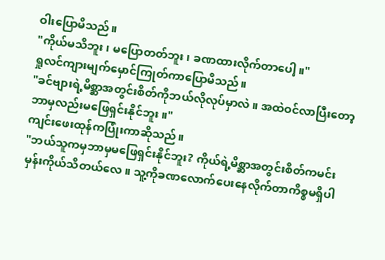ဝါးပြောမိသည်။
"ကိုယ်မသိဘူး၊ မပြောတတ်ဘူး၊ ခဏထားလိုက်တာပေါ့။"
ရှုလင်ကျားမျက်မှောင်ကြုတ်ကာပြောမိသည်။
"ခင်ဗျားရဲ့မိစ္ဆာအတွင်းစိတ်ကိုဘယ်လိုလုပ်မှာလဲ။ အထဲဝင်လာပြီးတော့ဘာမှလည်းမဖြေရှင်းနိုင်ဘူး။"
ကျင်းဖေးထုန်ကပြုံးကာဆိုသည်။
"ဘယ်သူကမှဘာမှမဖြေရှင်းနိုင်ဘူး? ကိုယ်ရဲ့မိစ္ဆာအတွင်းစိတ်ကမင်းမှန်းကိုယ်သိတယ်လေ။ သူ့ကိုခဏလောက်ပေးနေလိုက်တာကိစ္စမရှိပါ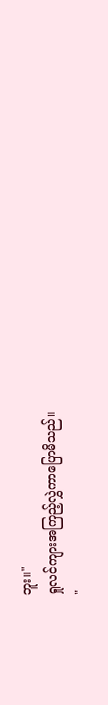ဘူး။"
ရှုလင်ကျားအကြည့်လွှဲကာပြောမိသည်။
"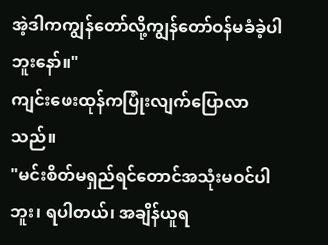အဲ့ဒါကကျွန်တော်လို့ကျွန်တော်ဝန်မခံခဲ့ပါဘူးနော်။"
ကျင်းဖေးထုန်ကပြုံးလျက်ပြောလာသည်။
"မင်းစိတ်မရှည်ရင်တောင်အသုံးမဝင်ပါဘူး၊ ရပါတယ်၊ အချိန်ယူရ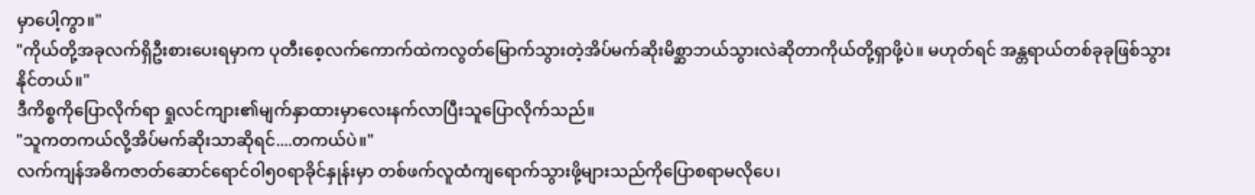မှာပေါ့ကွာ။"
"ကိုယ်တို့အခုလက်ရှိဦးစားပေးရမှာက ပုတီးစေ့လက်ကောက်ထဲကလွတ်မြောက်သွားတဲ့အိပ်မက်ဆိုးမိစ္ဆာဘယ်သွားလဲဆိုတာကိုယ်တို့ရှာဖို့ပဲ။ မဟုတ်ရင် အန္တရာယ်တစ်ခုခုဖြစ်သွားနိုင်တယ်။"
ဒီကိစ္စကိုပြောလိုက်ရာ ရှုလင်ကျား၏မျက်နှာထားမှာလေးနက်လာပြီးသူပြောလိုက်သည်။
"သူကတကယ်လို့အိပ်မက်ဆိုးသာဆိုရင်....တကယ်ပဲ။"
လက်ကျန်အဓိကဇာတ်ဆောင်ရောင်ဝါ၅၀ရာခိုင်နှုန်းမှာ တစ်ဖက်လူထံကျရောက်သွားဖို့များသည်ကိုပြောစရာမလိုပေ၊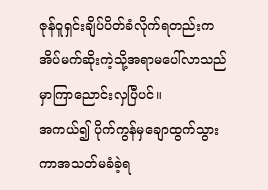ဇုန်ဝူရှင်းချိပ်ပိတ်ခံလိုက်ရတည်းက အိပ်မက်ဆိုးကဲ့သို့အရာမပေါ်လာသည်မှာကြာညောင်းလှပြီပင်။
အကယ်၍ ပိုက်ကွန်မှချောထွက်သွားကာအသတ်မခံခဲ့ရ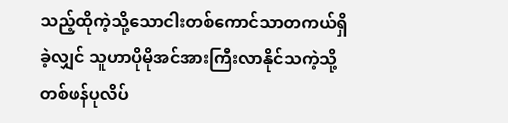သည့်ထိုကဲ့သို့သောငါးတစ်ကောင်သာတကယ်ရှိခဲ့လျှင် သူဟာပိုမိုအင်အားကြီးလာနိုင်သကဲ့သို့ တစ်ဖန်ပုလိပ်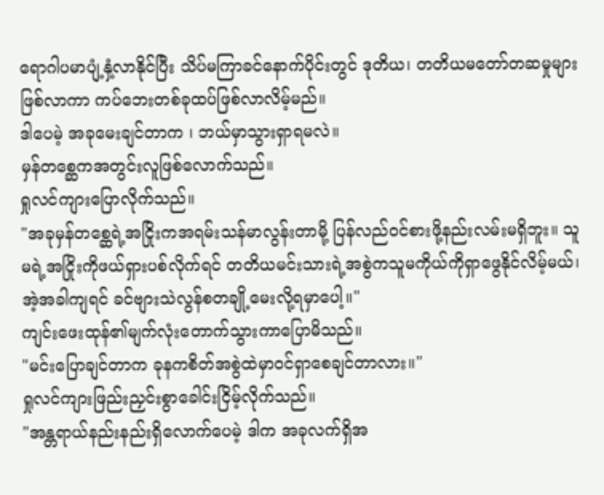ရောဂါပမာပျံ့နှံ့လာနိုင်ပြီး သိပ်မကြာခင်နောက်ပိုင်းတွင် ဒုတိယ၊ တတိယမတော်တဆမှုများဖြစ်လာကာ ကပ်ဘေးတစ်ခုထပ်ဖြစ်လာလိမ့်မည်။
ဒါပေမဲ့ အခုမေးချင်တာက ၊ ဘယ်မှာသွားရှာရမလဲ။
မှန်တစ္ဆေကအတွင်းလူဖြစ်လောက်သည်။
ရှုလင်ကျားပြောလိုက်သည်။
"အခုမှန်တစ္ဆေရဲ့အငြိုးကအရမ်းသန်မာလွန်းတာမို့ ပြန်လည်ဝင်စားဖို့နည်းလမ်းမရှိဘူး။ သူမရဲ့အငြိုးကိုဖယ်ရှားပစ်လိုက်ရင် တတိယမင်းသားရဲ့အစွဲကသူမကိုယ်ကိုရှာဖွေနိုင်လိမ့်မယ်၊ အဲ့အခါကျရင် ခင်ဗျားသဲလွန်စတချို့မေးလို့ရမှာပေါ့။"
ကျင်းဖေးထုန်၏မျက်လုံးတောက်သွားကာပြောမိသည်။
"မင်းပြောချင်တာက ခုနကစိတ်အစွဲထဲမှာဝင်ရှာစေချင်တာလား။"
ရှုလင်ကျားဖြည်းညှင်းစွာခေါင်းငြိမ့်လိုက်သည်။
"အန္တရာယ်နည်းနည်းရှိလောက်ပေမဲ့ ဒါက အခုလက်ရှိအ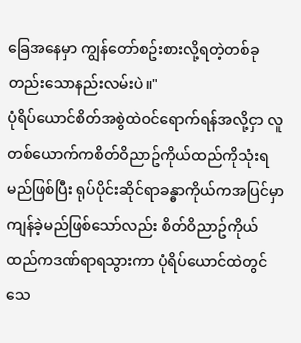ခြေအနေမှာ ကျွန်တော်စဥ်းစားလို့ရတဲ့တစ်ခုတည်းသောနည်းလမ်းပဲ။"
ပုံရိပ်ယောင်စိတ်အစွဲထဲဝင်ရောက်ရန်အလို့ငှာ လူတစ်ယောက်ကစိတ်ဝိညာဥ်ကိုယ်ထည်ကိုသုံးရမည်ဖြစ်ပြီး ရုပ်ပိုင်းဆိုင်ရာခန္ဓာကိုယ်ကအပြင်မှာကျန်ခဲ့မည်ဖြစ်သော်လည်း စိတ်ဝိညာဥ်ကိုယ်ထည်ကဒဏ်ရာရသွားကာ ပုံရိပ်ယောင်ထဲတွင်သေ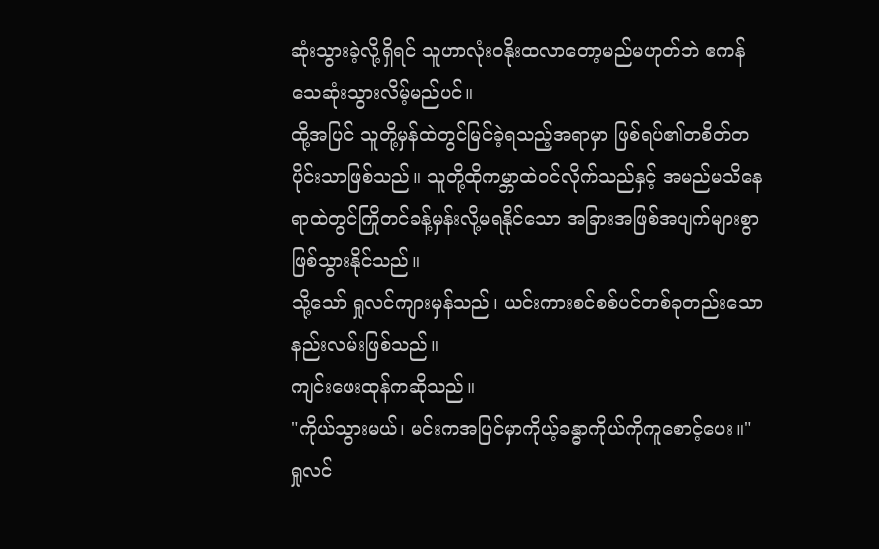ဆုံးသွားခဲ့လို့ရှိရင် သူဟာလုံးဝနိုးထလာတော့မည်မဟုတ်ဘဲ ဧကန်သေဆုံးသွားလိမ့်မည်ပင်။
ထို့အပြင် သူတို့မှန်ထဲတွင်မြင်ခဲ့ရသည့်အရာမှာ ဖြစ်ရပ်၏တစိတ်တပိုင်းသာဖြစ်သည်။ သူတို့ထိုကမ္ဘာထဲဝင်လိုက်သည်နှင့် အမည်မသိနေရာထဲတွင်ကြိုတင်ခန့်မှန်းလို့မရနိုင်သော အခြားအဖြစ်အပျက်များစွာဖြစ်သွားနိုင်သည်။
သို့သော် ရှုလင်ကျားမှန်သည်၊ ယင်းကားစင်စစ်ပင်တစ်ခုတည်းသောနည်းလမ်းဖြစ်သည်။
ကျင်းဖေးထုန်ကဆိုသည်။
"ကိုယ်သွားမယ်၊ မင်းကအပြင်မှာကိုယ့်ခန္ဓာကိုယ်ကိုကူစောင့်ပေး။"
ရှုလင်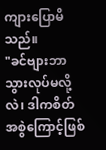ကျားပြောမိသည်။
"ခင်ဗျားဘာသွားလုပ်မလို့လဲ၊ ဒါကစိတ်အစွဲကြောင့်ဖြစ်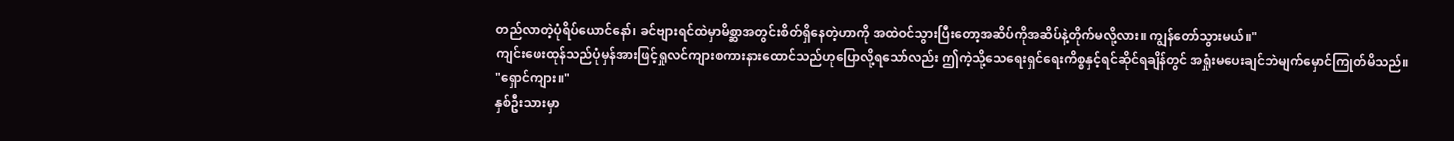တည်လာတဲ့ပုံရိပ်ယောင်နော်၊ ခင်ဗျားရင်ထဲမှာမိစ္ဆာအတွင်းစိတ်ရှိနေတဲ့ဟာကို အထဲဝင်သွားပြီးတော့အဆိပ်ကိုအဆိပ်နဲ့တိုက်မလို့လား။ ကျွန်တော်သွားမယ်။"
ကျင်းဖေးထုန်သည်ပုံမှန်အားဖြင့်ရှုလင်ကျားစကားနားထောင်သည်ဟုပြောလို့ရသော်လည်း ဤကဲ့သို့သေရေးရှင်ရေးကိစ္စနှင့်ရင်ဆိုင်ရချိန်တွင် အရှုံးမပေးချင်ဘဲမျက်မှောင်ကြုတ်မိသည်။
"ရှောင်ကျား။"
နှစ်ဦးသားမှာ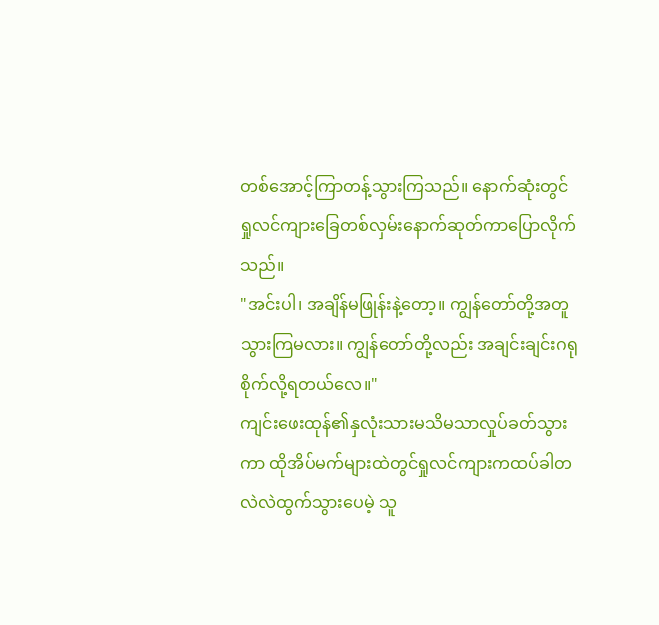တစ်အောင့်ကြာတန့်သွားကြသည်။ နောက်ဆုံးတွင်
ရှုလင်ကျားခြေတစ်လှမ်းနောက်ဆုတ်ကာပြောလိုက်သည်။
"အင်းပါ၊ အချိန်မဖြုန်းနဲ့တော့။ ကျွန်တော်တို့အတူသွားကြမလား။ ကျွန်တော်တို့လည်း အချင်းချင်းဂရုစိုက်လို့ရတယ်လေ။"
ကျင်းဖေးထုန်၏နှလုံးသားမသိမသာလှုပ်ခတ်သွားကာ ထိုအိပ်မက်များထဲတွင်ရှုလင်ကျားကထပ်ခါတလဲလဲထွက်သွားပေမဲ့ သူ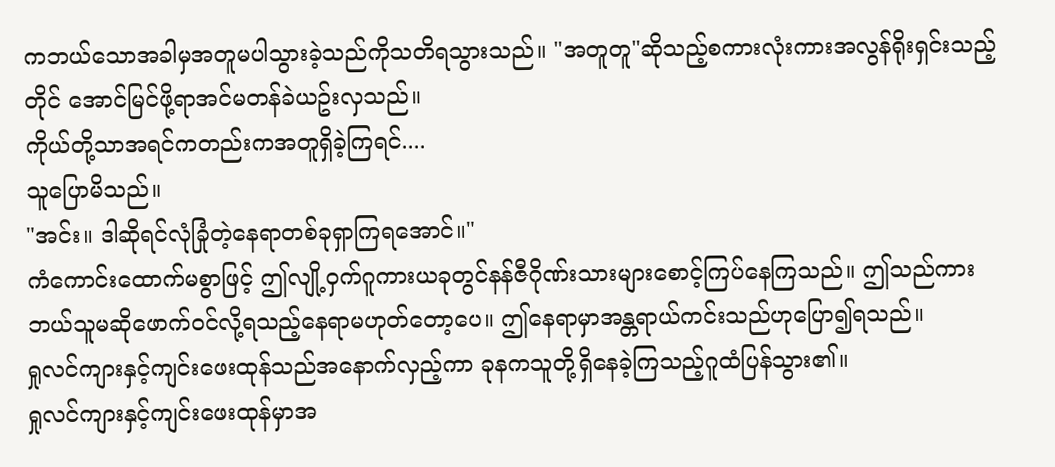ကဘယ်သောအခါမှအတူမပါသွားခဲ့သည်ကိုသတိရသွားသည်။ "အတူတူ"ဆိုသည့်စကားလုံးကားအလွန်ရိုးရှင်းသည့်တိုင် အောင်မြင်ဖို့ရာအင်မတန်ခဲယဥ်းလှသည်။
ကိုယ်တို့သာအရင်ကတည်းကအတူရှိခဲ့ကြရင်....
သူပြောမိသည်။
"အင်း။ ဒါဆိုရင်လုံခြုံတဲ့နေရာတစ်ခုရှာကြရအောင်။"
ကံကောင်းထောက်မစွာဖြင့် ဤလျို့ဝှက်ဂူကားယခုတွင်နန်ဇီဂိုဏ်းသားများစောင့်ကြပ်နေကြသည်။ ဤသည်ကားဘယ်သူမဆိုဖောက်ဝင်လို့ရသည့်နေရာမဟုတ်တော့ပေ။ ဤနေရာမှာအန္တရာယ်ကင်းသည်ဟုပြော၍ရသည်။
ရှုလင်ကျားနှင့်ကျင်းဖေးထုန်သည်အနောက်လှည့်ကာ ခုနကသူတို့ရှိနေခဲ့ကြသည့်ဂူထံပြန်သွား၏။
ရှုလင်ကျားနှင့်ကျင်းဖေးထုန်မှာအ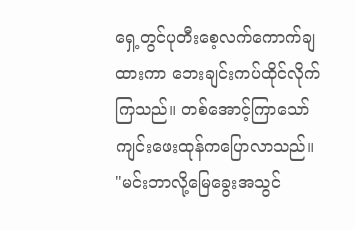ရှေ့တွင်ပုတီးစေ့လက်ကောက်ချထားကာ ဘေးချင်းကပ်ထိုင်လိုက်ကြသည်။ တစ်အောင့်ကြာသော်ကျင်းဖေးထုန်ကပြောလာသည်။
"မင်းဘာလို့မြေခွေးအသွင်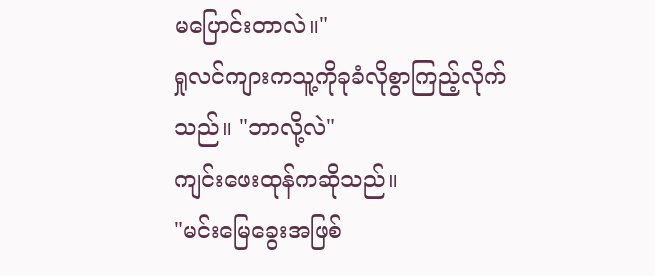မပြောင်းတာလဲ။"
ရှုလင်ကျားကသူ့ကိုခုခံလိုစွာကြည့်လိုက်သည်။ "ဘာလို့လဲ"
ကျင်းဖေးထုန်ကဆိုသည်။
"မင်းမြေခွေးအဖြစ်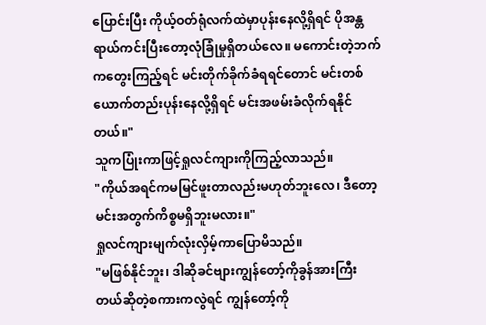ပြောင်းပြီး ကိုယ့်ဝတ်ရုံလက်ထဲမှာပုန်းနေလို့ရှိရင် ပိုအန္တရာယ်ကင်းပြီးတော့လုံခြုံမှုရှိတယ်လေ။ မကောင်းတဲ့ဘက်ကတွေးကြည့်ရင် မင်းတိုက်ခိုက်ခံရရင်တောင် မင်းတစ်ယောက်တည်းပုန်းနေလို့ရှိရင် မင်းအဖမ်းခံလိုက်ရနိုင်တယ်။"
သူကပြုံးကာဖြင့်ရှုလင်ကျားကိုကြည့်လာသည်။
"ကိုယ်အရင်ကမမြင်ဖူးတာလည်းမဟုတ်ဘူးလေ၊ ဒီတော့မင်းအတွက်ကိစ္စမရှိဘူးမလား။"
ရှုလင်ကျားမျက်လုံးလှိမ့်ကာပြောမိသည်။
"မဖြစ်နိုင်ဘူး၊ ဒါဆိုခင်ဗျားကျွန်တော့်ကိုခွန်အားကြီးတယ်ဆိုတဲ့စကားကလွဲရင် ကျွန်တော့်ကို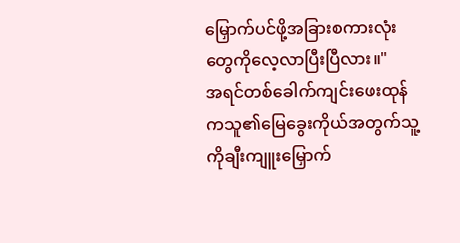မြှောက်ပင်ဖို့အခြားစကားလုံးတွေကိုလေ့လာပြီးပြီလား။"
အရင်တစ်ခေါက်ကျင်းဖေးထုန်ကသူ၏မြေခွေးကိုယ်အတွက်သူ့ကိုချီးကျူးမြှောက်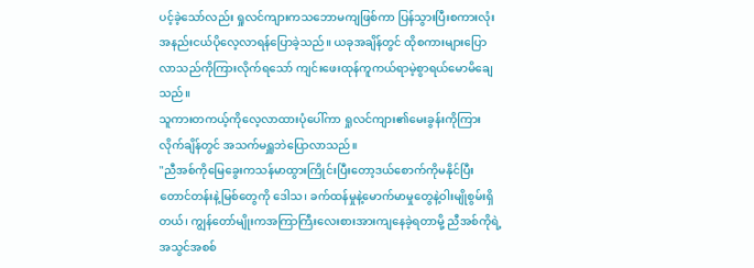ပင့်ခဲ့သော်လည်း ရှုလင်ကျားကသဘောမကျဖြစ်ကာ ပြန်သွားပြီးစကားလုံးအနည်းငယ်ပိုလေ့လာရန်ပြောခဲ့သည်။ ယခုအချိန်တွင် ထိုစကားများပြောလာသည်ကိုကြားလိုက်ရသော် ကျင်းဖေးထုန်ကူကယ်ရာမဲ့စွာရယ်မောမိချေသည်။
သူကားတကယ့်ကိုလေ့လာထားပုံပေါ်ကာ ရှုလင်ကျား၏မေးခွန်းကိုကြားလိုက်ချိန်တွင် အသက်မရှူဘဲပြောလာသည်။
"ညီအစ်ကိုမြေခွေးကသန်မာထွားကြိုင်းပြီးတော့ဒယ်စောက်ကိုမနိုင်ပြီး တောင်တန်းနဲ့မြစ်တွေကို ဒေါသ၊ ခက်ထန်မှုနဲ့မောက်မာမှုတွေနဲ့ဝါးမျိုစွမ်းရှိတယ်၊ ကျွန်တော်မျိုးကအကြာကြီးလေးစားအားကျနေခဲ့ရတာမို့ ညီအစ်ကိုရဲ့အသွင်အစစ်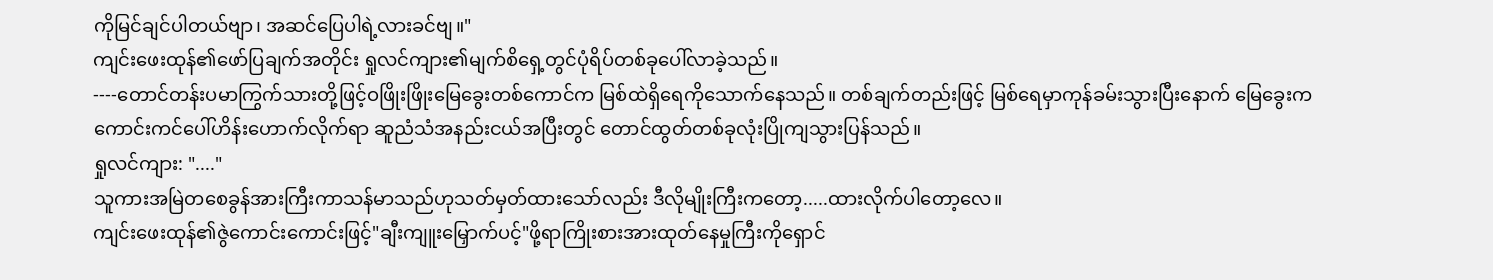ကိုမြင်ချင်ပါတယ်ဗျာ၊ အဆင်ပြေပါရဲ့လားခင်ဗျ။"
ကျင်းဖေးထုန်၏ဖော်ပြချက်အတိုင်း ရှုလင်ကျား၏မျက်စိရှေ့တွင်ပုံရိပ်တစ်ခုပေါ်လာခဲ့သည်။
----တောင်တန်းပမာကြွက်သားတို့ဖြင့်ဝဖြိုးဖြိုးမြေခွေးတစ်ကောင်က မြစ်ထဲရှိရေကိုသောက်နေသည်။ တစ်ချက်တည်းဖြင့် မြစ်ရေမှာကုန်ခမ်းသွားပြီးနောက် မြေခွေးကကောင်းကင်ပေါ်ဟိန်းဟောက်လိုက်ရာ ဆူညံသံအနည်းငယ်အပြီးတွင် တောင်ထွတ်တစ်ခုလုံးပြိုကျသွားပြန်သည်။
ရှုလင်ကျား: "...."
သူကားအမြဲတစေခွန်အားကြီးကာသန်မာသည်ဟုသတ်မှတ်ထားသော်လည်း ဒီလိုမျိုးကြီးကတော့.....ထားလိုက်ပါတော့လေ။
ကျင်းဖေးထုန်၏ဇွဲကောင်းကောင်းဖြင့်"ချီးကျူးမြှောက်ပင့်"ဖို့ရာကြိုးစားအားထုတ်နေမှုကြီးကိုရှောင်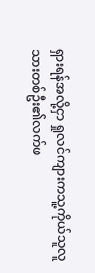ရှားရန်အလို့ငှာ ရှုလင်ကျားကသူ့ကိုယ်သူလူသားတစ်ဦး၏လက်ဖ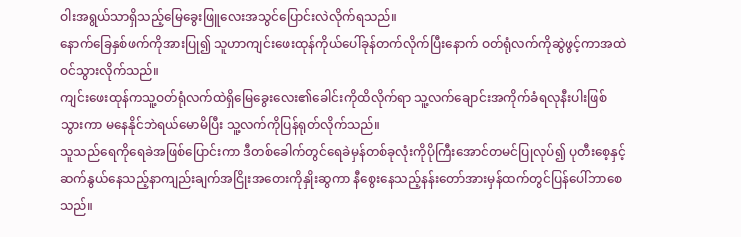ဝါးအရွယ်သာရှိသည့်မြေခွေးဖြူလေးအသွင်ပြောင်းလဲလိုက်ရသည်။
နောက်ခြေနှစ်ဖက်ကိုအားပြု၍ သူဟာကျင်းဖေးထုန်ကိုယ်ပေါ်ခုန်တက်လိုက်ပြီးနောက် ဝတ်ရုံလက်ကိုဆွဲဖွင့်ကာအထဲဝင်သွားလိုက်သည်။
ကျင်းဖေးထုန်ကသူ့ဝတ်ရုံလက်ထဲရှိမြေခွေးလေး၏ခေါင်းကိုထိလိုက်ရာ သူ့လက်ချောင်းအကိုက်ခံရလုနီးပါးဖြစ်သွားကာ မနေနိုင်ဘဲရယ်မောမိပြီး သူ့လက်ကိုပြန်ရုတ်လိုက်သည်။
သူသည်ရေကိုရေခဲအဖြစ်ပြောင်းကာ ဒီတစ်ခေါက်တွင်ရေခဲမှန်တစ်ခုလုံးကိုပိုကြီးအောင်တမင်ပြုလုပ်၍ ပုတီးစေ့နှင့်ဆက်နွယ်နေသည့်နာကျည်းချက်အငြိုးအတေးကိုနှိုးဆွကာ နီစွေးနေသည့်နန်းတော်အားမှန်ထက်တွင်ပြန်ပေါ်ဘာစေသည်။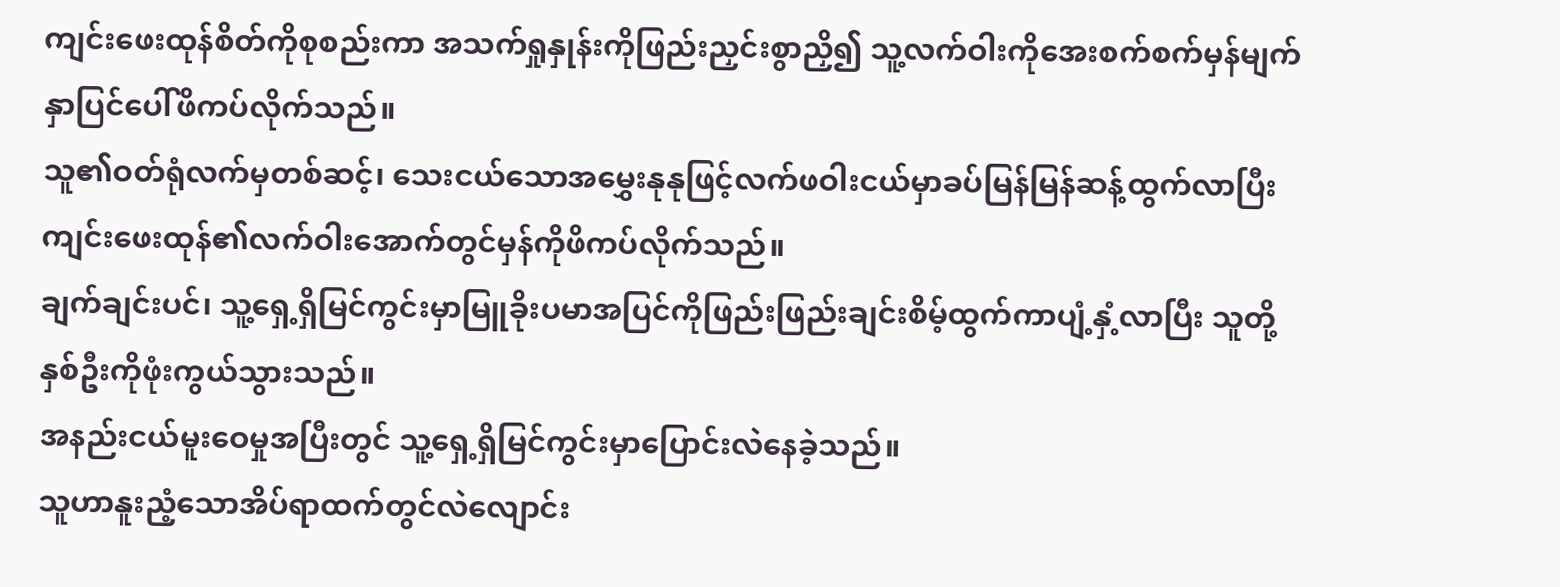ကျင်းဖေးထုန်စိတ်ကိုစုစည်းကာ အသက်ရှုနှုန်းကိုဖြည်းညှင်းစွာညှိ၍ သူ့လက်ဝါးကိုအေးစက်စက်မှန်မျက်နှာပြင်ပေါ်ဖိကပ်လိုက်သည်။
သူ၏ဝတ်ရုံလက်မှတစ်ဆင့်၊ သေးငယ်သောအမွှေးနုနုဖြင့်လက်ဖဝါးငယ်မှာခပ်မြန်မြန်ဆန့်ထွက်လာပြီး ကျင်းဖေးထုန်၏လက်ဝါးအောက်တွင်မှန်ကိုဖိကပ်လိုက်သည်။
ချက်ချင်းပင်၊ သူ့ရှေ့ရှိမြင်ကွင်းမှာမြူခိုးပမာအပြင်ကိုဖြည်းဖြည်းချင်းစိမ့်ထွက်ကာပျံ့နှံ့လာပြီး သူတို့နှစ်ဦးကိုဖုံးကွယ်သွားသည်။
အနည်းငယ်မူးဝေမှုအပြီးတွင် သူ့ရှေ့ရှိမြင်ကွင်းမှာပြောင်းလဲနေခဲ့သည်။
သူဟာနူးညံ့သောအိပ်ရာထက်တွင်လဲလျောင်း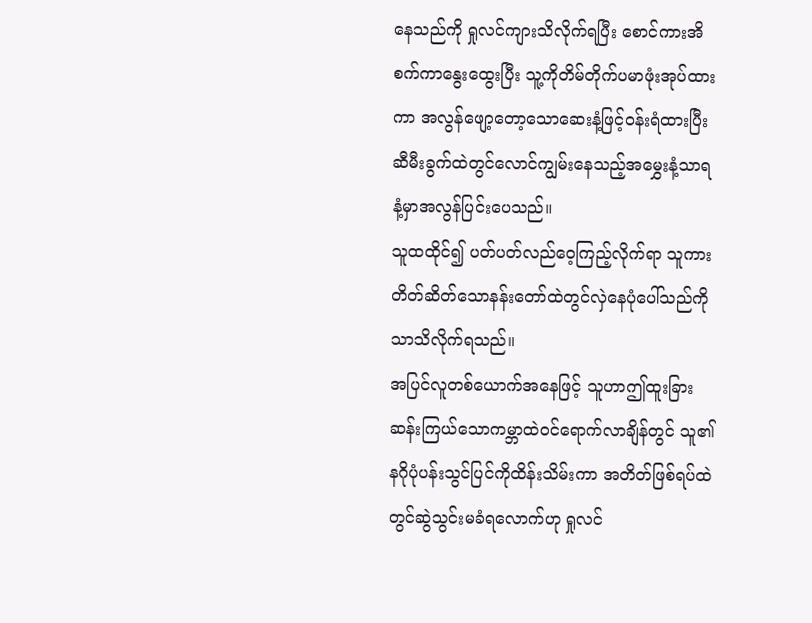နေသည်ကို ရှုလင်ကျားသိလိုက်ရပြီး စောင်ကားအိစက်ကာနွေးထွေးပြီး သူ့ကိုတိမ်တိုက်ပမာဖုံးအုပ်ထားကာ အလွန်ဖျော့တော့သောဆေးနံ့ဖြင့်ဝန်းရံထားပြီး ဆီမီးခွက်ထဲတွင်လောင်ကျွမ်းနေသည့်အမွှေးနံ့သာရနံ့မှာအလွန်ပြင်းပေသည်။
သူထထိုင်၍ ပတ်ပတ်လည်ဝေ့ကြည့်လိုက်ရာ သူကားတိတ်ဆိတ်သောနန်းတော်ထဲတွင်လှဲနေပုံပေါ်သည်ကိုသာသိလိုက်ရသည်။
အပြင်လူတစ်ယောက်အနေဖြင့် သူဟာဤထူးခြားဆန်းကြယ်သောကမ္ဘာထဲဝင်ရောက်လာချိန်တွင် သူ၏နဂိုပုံပန်းသွင်ပြင်ကိုထိန်းသိမ်းကာ အတိတ်ဖြစ်ရပ်ထဲတွင်ဆွဲသွင်းမခံရလောက်ဟု ရှုလင်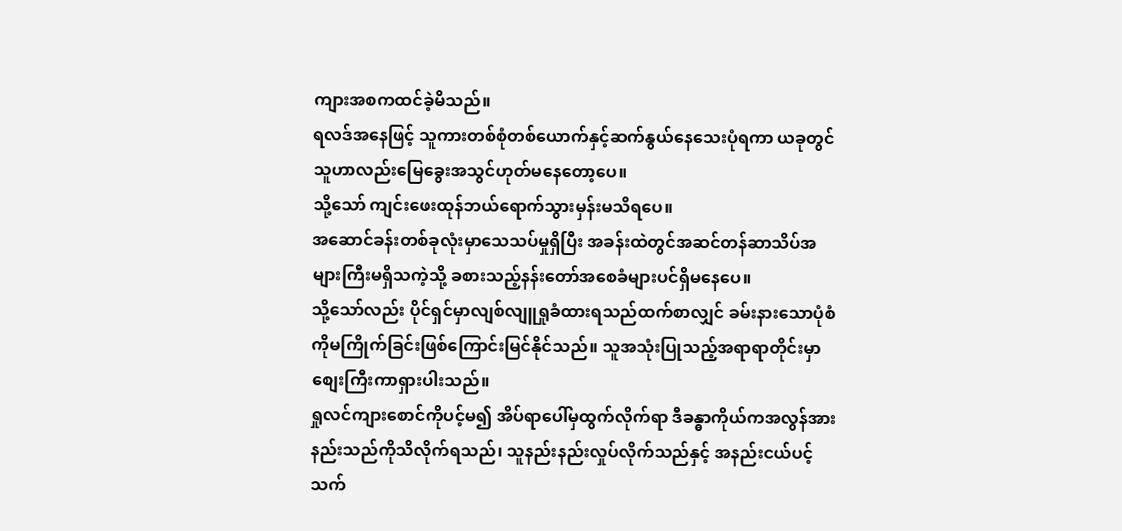ကျားအစကထင်ခဲ့မိသည်။
ရလဒ်အနေဖြင့် သူကားတစ်စုံတစ်ယောက်နှင့်ဆက်နွယ်နေသေးပုံရကာ ယခုတွင်သူဟာလည်းမြေခွေးအသွင်ဟုတ်မနေတော့ပေ။
သို့သော် ကျင်းဖေးထုန်ဘယ်ရောက်သွားမှန်းမသိရပေ။
အဆောင်ခန်းတစ်ခုလုံးမှာသေသပ်မှုရှိပြီး အခန်းထဲတွင်အဆင်တန်ဆာသိပ်အများကြီးမရှိသကဲ့သို့ ခစားသည့်နန်းတော်အစေခံများပင်ရှိမနေပေ။
သို့သော်လည်း ပိုင်ရှင်မှာလျစ်လျူရှုခံထားရသည်ထက်စာလျှင် ခမ်းနားသောပုံစံကိုမကြိုက်ခြင်းဖြစ်ကြောင်းမြင်နိုင်သည်။ သူအသုံးပြုသည့်အရာရာတိုင်းမှာစျေးကြီးကာရှားပါးသည်။
ရှုလင်ကျားစောင်ကိုပင့်မ၍ အိပ်ရာပေါ်မှထွက်လိုက်ရာ ဒီခန္ဓာကိုယ်ကအလွန်အားနည်းသည်ကိုသိလိုက်ရသည်၊ သူနည်းနည်းလှုပ်လိုက်သည်နှင့် အနည်းငယ်ပင့်သက်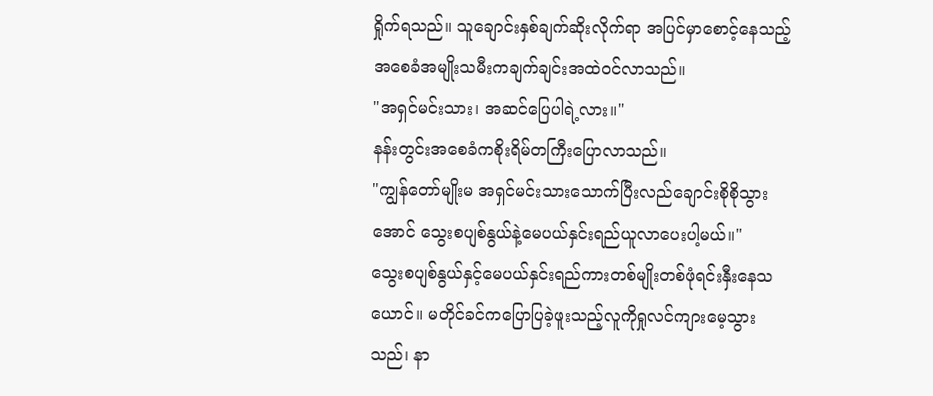ရှိုက်ရသည်။ သူချောင်းနှစ်ချက်ဆိုးလိုက်ရာ အပြင်မှာစောင့်နေသည့်အစေခံအမျိုးသမီးကချက်ချင်းအထဲဝင်လာသည်။
"အရှင်မင်းသား၊ အဆင်ပြေပါရဲ့လား။"
နန်းတွင်းအစေခံကစိုးရိမ်တကြီးပြောလာသည်။
"ကျွန်တော်မျိုးမ အရှင်မင်းသားသောက်ပြီးလည်ချောင်းစိုစိုသွားအောင် သွေးစပျစ်နွယ်နဲ့မေပယ်နှင်းရည်ယူလာပေးပါ့မယ်။"
သွေးစပျစ်နွယ်နှင့်မေပယ်နှင်းရည်ကားတစ်မျိုးတစ်ဖုံရင်းနှီးနေသယောင်။ မတိုင်ခင်ကပြောပြခဲ့ဖူးသည့်လူကိုရှုလင်ကျားမေ့သွားသည်၊ နာ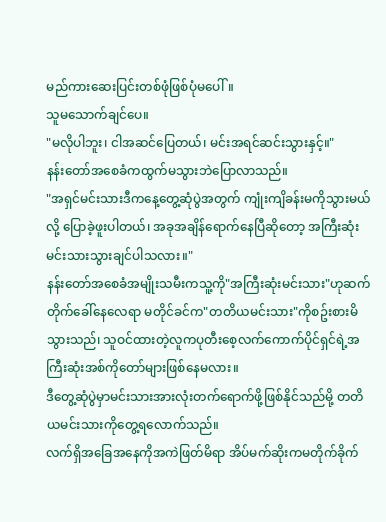မည်ကားဆေးပြင်းတစ်ဖုံဖြစ်ပုံမပေါ်။
သူမသောက်ချင်ပေ။
"မလိုပါဘူး၊ ငါအဆင်ပြေတယ်၊ မင်းအရင်ဆင်းသွားနှင့်။"
နန်းတော်အစေခံကထွက်မသွားဘဲပြောလာသည်။
"အရှင်မင်းသားဒီကနေ့တွေ့ဆုံပွဲအတွက် ကျုံးကျိခန်းမကိုသွားမယ်လို့ ပြောခဲ့ဖူးပါတယ်၊ အခုအချိန်ရောက်နေပြီဆိုတော့ အကြီးဆုံးမင်းသားသွားချင်ပါသလား။"
နန်းတော်အစေခံအမျိုးသမီးကသူ့ကို"အကြီးဆုံးမင်းသား"ဟုဆက်တိုက်ခေါ်နေလေရာ မတိုင်ခင်က"တတိယမင်းသား"ကိုစဥ်းစားမိသွားသည်၊ သူဝင်ထားတဲ့လူကပုတီးစေ့လက်ကောက်ပိုင်ရှင်ရဲ့အကြီးဆုံးအစ်ကိုတော်များဖြစ်နေမလား။
ဒီတွေ့ဆုံပွဲမှာမင်းသားအားလုံးတက်ရောက်ဖို့ဖြစ်နိုင်သည်မို့ တတိယမင်းသားကိုတွေ့ရလောက်သည်။
လက်ရှိအခြေအနေကိုအကဲဖြတ်မိရာ အိပ်မက်ဆိုးကမတိုက်ခိုက်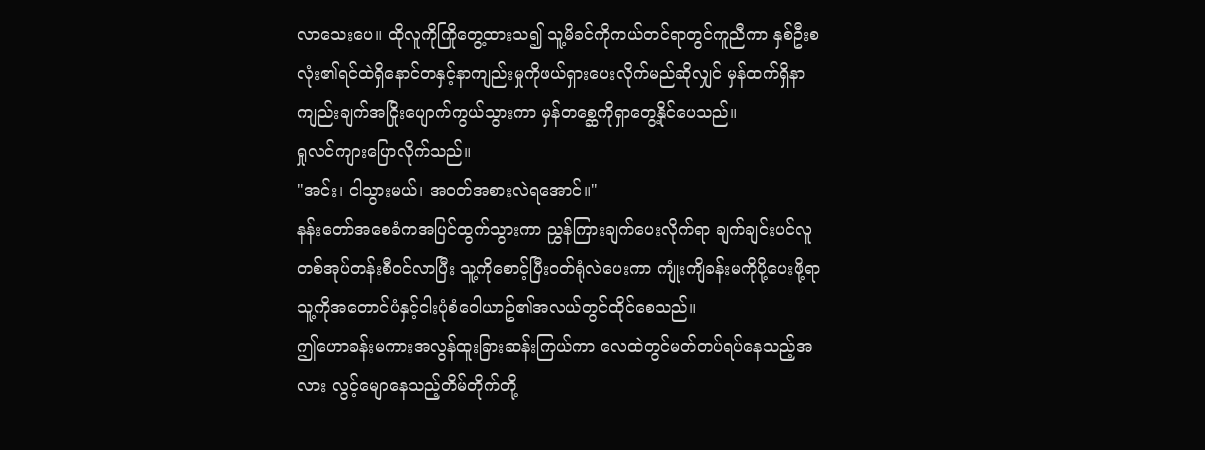လာသေးပေ။ ထိုလူကိုကြိုတွေ့ထားသ၍ သူ့မိခင်ကိုကယ်တင်ရာတွင်ကူညီကာ နှစ်ဦးစလုံး၏ရင်ထဲရှိနောင်တနှင့်နာကျည်းမှုကိုဖယ်ရှားပေးလိုက်မည်ဆိုလျှင် မှန်ထက်ရှိနာကျည်းချက်အငြိုးပျောက်ကွယ်သွားကာ မှန်တစ္ဆေကိုရှာတွေ့နိုင်ပေသည်။
ရှုလင်ကျားပြောလိုက်သည်။
"အင်း၊ ငါသွားမယ်၊ အဝတ်အစားလဲရအောင်။"
နန်းတော်အစေခံကအပြင်ထွက်သွားကာ ညွှန်ကြားချက်ပေးလိုက်ရာ ချက်ချင်းပင်လူတစ်အုပ်တန်းစီဝင်လာပြီး သူ့ကိုစောင့်ပြီးဝတ်ရုံလဲပေးကာ ကျုံးကျိခန်းမကိုပို့ပေးဖို့ရာ သူ့ကိုအတောင်ပံနှင့်ငါးပုံစံဝေါယာဥ်၏အလယ်တွင်ထိုင်စေသည်။
ဤဟောခန်းမကားအလွန်ထူးခြားဆန်းကြယ်ကာ လေထဲတွင်မတ်တပ်ရပ်နေသည့်အလား လွင့်မျောနေသည့်တိမ်တိုက်တို့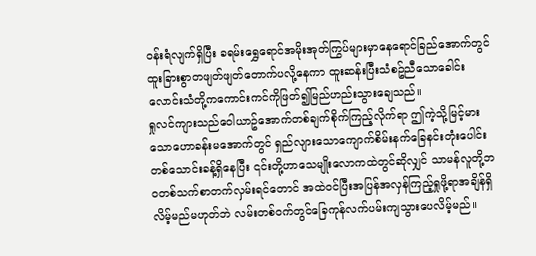ဝန်းရံလျက်ရှိပြီး ခရမ်းရွှေရောင်အမိုးအုတ်ကြွပ်များမှာနေရောင်ခြည်အောက်တွင်ထူးခြားစွာတဖျတ်ဖျတ်တောက်ပလို့နေကာ ထူးဆန်းပြီးသံစဥ်ညီသောခေါင်းလောင်းသံတို့ကကောင်းကင်ကိုဖြတ်၍မြည်ဟည်းသွားချေသည်။
ရှုလင်ကျားသည်ဝေါယာဥ်အောက်တစ်ချက်စိုက်ကြည့်လိုက်ရာ ဤကဲ့သို့မြင့်မားသောဟောခန်းမအောက်တွင် ရှည်လျားသောကျောက်စိမ်းနက်ခြေနင်းတုံးပေါင်းတစ်သောင်းခန့်ရှိနေပြီး ၎င်းတို့ဟာသေမျိုးလောကထဲတွင်ဆိုလျှင် သာမန်လူတို့ဘဝတစ်သက်စာတက်လှမ်းရင်တောင် အထဲဝင်ပြီးအပြန်အလှန်ကြည့်ရှုဖို့ရာအချိန်ရှိလိမ့်မည်မဟုတ်ဘဲ လမ်းတစ်ဝက်တွင်ခြေကုန်လက်ပမ်းကျသွားပေလိမ့်မည်။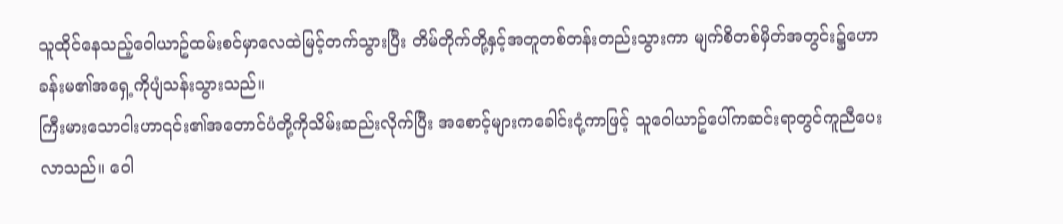သူထိုင်နေသည့်ဝေါယာဥ်ထမ်းစင်မှာလေထဲမြင့်တက်သွားပြီး တိမ်တိုက်တို့နှင့်အတူတစ်တန်းတည်းသွားကာ မျက်စိတစ်မှိတ်အတွင်း၌ဟောခန်းမ၏အရှေ့ကိုပျံသန်းသွားသည်။
ကြီးမားသောငါးဟာ၎င်း၏အတောင်ပံတို့ကိုသိမ်းဆည်းလိုက်ပြီး အစောင့်များကခေါင်းငုံ့ကာဖြင့် သူဝေါယာဥ်ပေါ်ကဆင်းရာတွင်ကူညီပေးလာသည်။ ဝေါ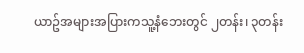ယာဥ်အများအပြားကသူ့နံဘေးတွင် ၂တန်း၊ ၃တန်း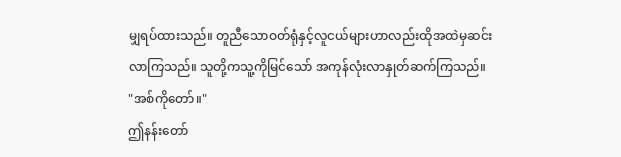မျှရပ်ထားသည်။ တူညီသောဝတ်ရုံနှင့်လူငယ်များဟာလည်းထိုအထဲမှဆင်းလာကြသည်။ သူတို့ကသူ့ကိုမြင်သော် အကုန်လုံးလာနှုတ်ဆက်ကြသည်။
"အစ်ကိုတော်။"
ဤနန်းတော်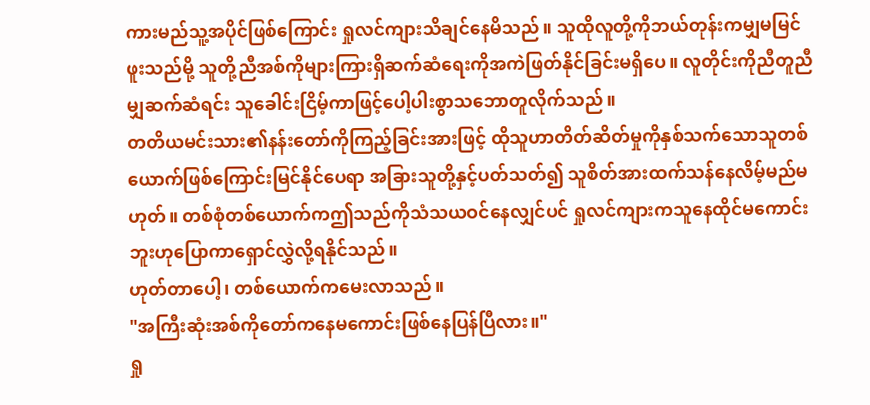ကားမည်သူ့အပိုင်ဖြစ်ကြောင်း ရှုလင်ကျားသိချင်နေမိသည်။ သူထိုလူတို့ကိုဘယ်တုန်းကမျှမမြင်ဖူးသည်မို့ သူတို့ညီအစ်ကိုများကြားရှိဆက်ဆံရေးကိုအကဲဖြတ်နိုင်ခြင်းမရှိပေ။ လူတိုင်းကိုညီတူညီမျှဆက်ဆံရင်း သူခေါင်းငြိမ့်ကာဖြင့်ပေါ့ပါးစွာသဘောတူလိုက်သည်။
တတိယမင်းသား၏နန်းတော်ကိုကြည့်ခြင်းအားဖြင့် ထိုသူဟာတိတ်ဆိတ်မှုကိုနှစ်သက်သောသူတစ်ယောက်ဖြစ်ကြောင်းမြင်နိုင်ပေရာ အခြားသူတို့နှင့်ပတ်သတ်၍ သူစိတ်အားထက်သန်နေလိမ့်မည်မဟုတ်။ တစ်စုံတစ်ယောက်ကဤသည်ကိုသံသယဝင်နေလျှင်ပင် ရှုလင်ကျားကသူနေထိုင်မကောင်းဘူးဟုပြောကာရှောင်လွှဲလို့ရနိုင်သည်။
ဟုတ်တာပေါ့၊ တစ်ယောက်ကမေးလာသည်။
"အကြီးဆုံးအစ်ကိုတော်ကနေမကောင်းဖြစ်နေပြန်ပြီလား။"
ရှု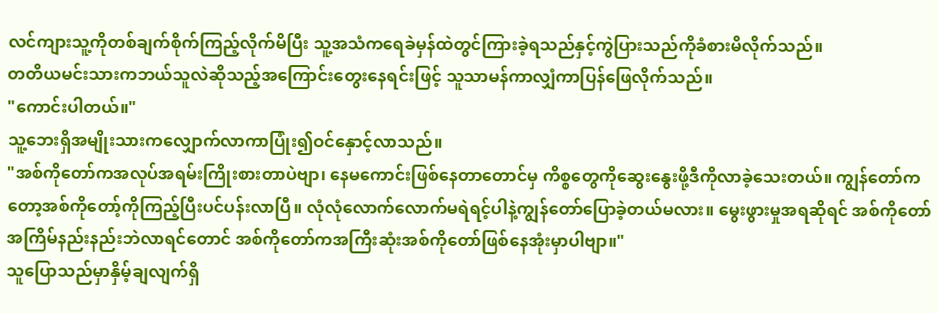လင်ကျားသူ့ကိုတစ်ချက်စိုက်ကြည့်လိုက်မိပြီး သူ့အသံကရေခဲမှန်ထဲတွင်ကြားခဲ့ရသည်နှင့်ကွဲပြားသည်ကိုခံစားမိလိုက်သည်။
တတိယမင်းသားကဘယ်သူလဲဆိုသည့်အကြောင်းတွေးနေရင်းဖြင့် သူသာမန်ကာလျှံကာပြန်ဖြေလိုက်သည်။
"ကောင်းပါတယ်။"
သူ့ဘေးရှိအမျိုးသားကလျှောက်လာကာပြုံး၍ဝင်နှောင့်လာသည်။
"အစ်ကိုတော်ကအလုပ်အရမ်းကြိုးစားတာပဲဗျာ၊ နေမကောင်းဖြစ်နေတာတောင်မှ ကိစ္စတွေကိုဆွေးနွေးဖို့ဒီကိုလာခဲ့သေးတယ်။ ကျွန်တော်ကတော့အစ်ကိုတော့်ကိုကြည့်ပြီးပင်ပန်းလာပြီ။ လုံလုံလောက်လောက်မရဲရင့်ပါနဲ့ကျွန်တော်ပြောခဲ့တယ်မလား။ မွေးဖွားမှုအရဆိုရင် အစ်ကိုတော်အကြိမ်နည်းနည်းဘဲလာရင်တောင် အစ်ကိုတော်ကအကြီးဆုံးအစ်ကိုတော်ဖြစ်နေအုံးမှာပါဗျာ။"
သူပြောသည်မှာနှိမ့်ချလျက်ရှိ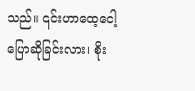သည်။ ၎င်းဟာထေ့ငေါ့ပြောဆိုခြင်းလား၊ စိုး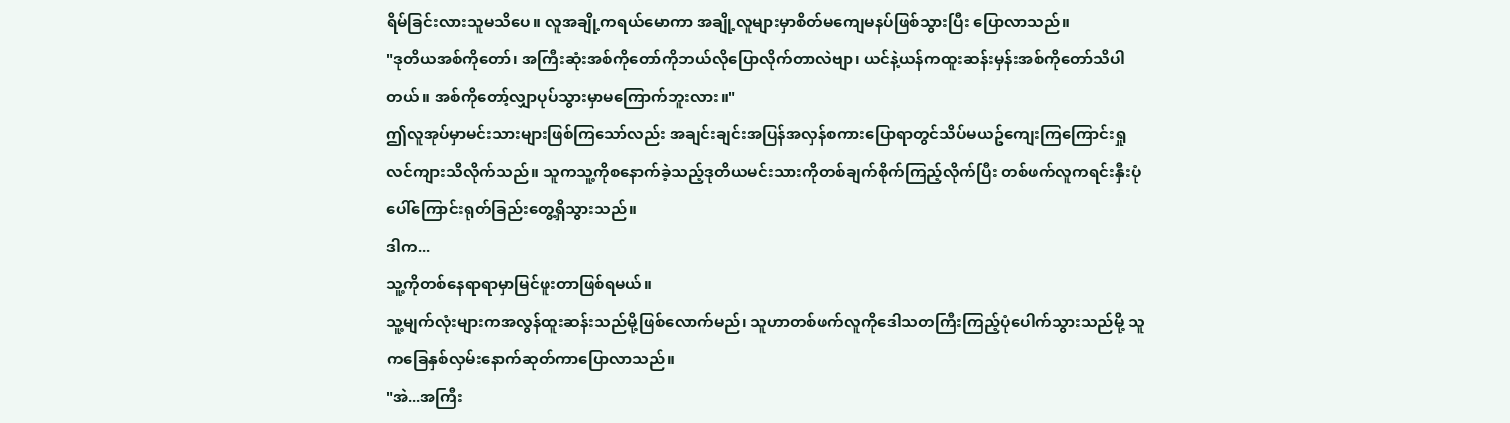ရိမ်ခြင်းလားသူမသိပေ။ လူအချို့ကရယ်မောကာ အချို့လူများမှာစိတ်မကျေမနပ်ဖြစ်သွားပြီး ပြောလာသည်။
"ဒုတိယအစ်ကိုတော်၊ အကြီးဆုံးအစ်ကိုတော်ကိုဘယ်လိုပြောလိုက်တာလဲဗျာ၊ ယင်နဲ့ယန်ကထူးဆန်းမှန်းအစ်ကိုတော်သိပါတယ်။ အစ်ကိုတော့်လျှာပုပ်သွားမှာမကြောက်ဘူးလား။"
ဤလူအုပ်မှာမင်းသားများဖြစ်ကြသော်လည်း အချင်းချင်းအပြန်အလှန်စကားပြောရာတွင်သိပ်မယဥ်ကျေးကြကြောင်းရှုလင်ကျားသိလိုက်သည်။ သူကသူ့ကိုစနောက်ခဲ့သည့်ဒုတိယမင်းသားကိုတစ်ချက်စိုက်ကြည့်လိုက်ပြီး တစ်ဖက်လူကရင်းနှီးပုံပေါ်ကြောင်းရုတ်ခြည်းတွေ့ရှိသွားသည်။
ဒါက...
သူ့ကိုတစ်နေရာရာမှာမြင်ဖူးတာဖြစ်ရမယ်။
သူ့မျက်လုံးများကအလွန်ထူးဆန်းသည်မို့ဖြစ်လောက်မည်၊ သူဟာတစ်ဖက်လူကိုဒေါသတကြီးကြည့်ပုံပေါက်သွားသည်မို့ သူကခြေနှစ်လှမ်းနောက်ဆုတ်ကာပြောလာသည်။
"အဲ...အကြီး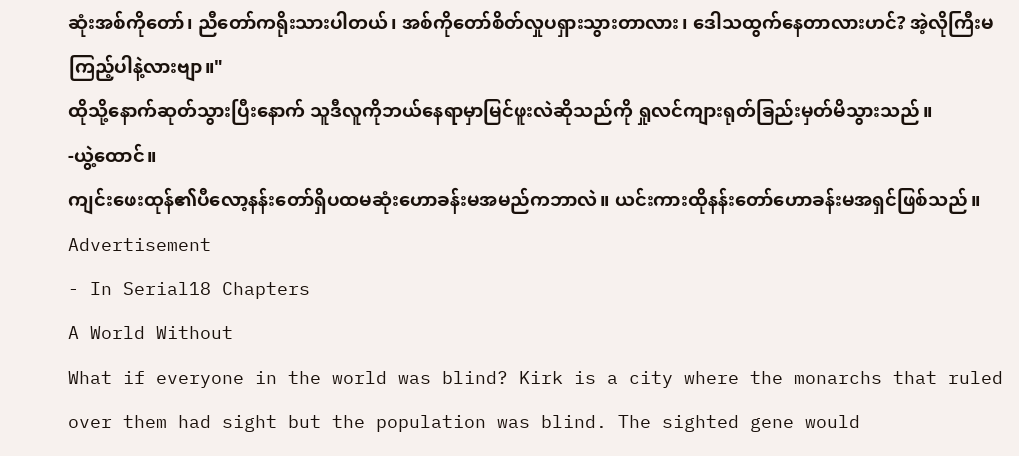ဆုံးအစ်ကိုတော်၊ ညီတော်ကရိုးသားပါတယ်၊ အစ်ကိုတော်စိတ်လှုပရှားသွားတာလား၊ ဒေါသထွက်နေတာလားဟင်? အဲ့လိုကြီးမကြည့်ပါနဲ့လားဗျာ။"
ထိုသို့နောက်ဆုတ်သွားပြီးနောက် သူဒီလူကိုဘယ်နေရာမှာမြင်ဖူးလဲဆိုသည်ကို ရှုလင်ကျားရုတ်ခြည်းမှတ်မိသွားသည်။
-ယွဲ့ထောင်။
ကျင်းဖေးထုန်၏ပီလော့နန်းတော်ရှိပထမဆုံးဟောခန်းမအမည်ကဘာလဲ။ ယင်းကားထိုနန်းတော်ဟောခန်းမအရှင်ဖြစ်သည်။
Advertisement
- In Serial18 Chapters
A World Without
What if everyone in the world was blind? Kirk is a city where the monarchs that ruled over them had sight but the population was blind. The sighted gene would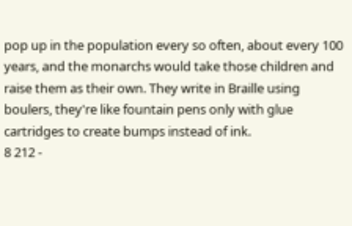pop up in the population every so often, about every 100 years, and the monarchs would take those children and raise them as their own. They write in Braille using boulers, they're like fountain pens only with glue cartridges to create bumps instead of ink.
8 212 -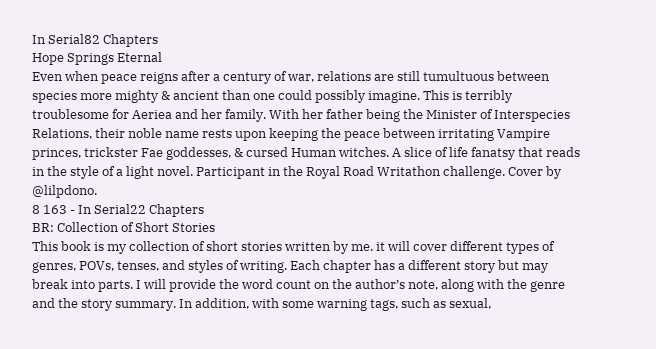In Serial82 Chapters
Hope Springs Eternal
Even when peace reigns after a century of war, relations are still tumultuous between species more mighty & ancient than one could possibly imagine. This is terribly troublesome for Aeriea and her family. With her father being the Minister of Interspecies Relations, their noble name rests upon keeping the peace between irritating Vampire princes, trickster Fae goddesses, & cursed Human witches. A slice of life fanatsy that reads in the style of a light novel. Participant in the Royal Road Writathon challenge. Cover by @lilpdono.
8 163 - In Serial22 Chapters
BR: Collection of Short Stories
This book is my collection of short stories written by me. it will cover different types of genres, POVs, tenses, and styles of writing. Each chapter has a different story but may break into parts. I will provide the word count on the author’s note, along with the genre and the story summary. In addition, with some warning tags, such as sexual,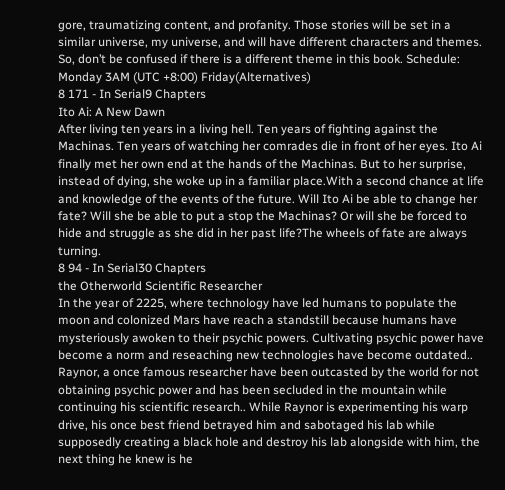gore, traumatizing content, and profanity. Those stories will be set in a similar universe, my universe, and will have different characters and themes. So, don’t be confused if there is a different theme in this book. Schedule: Monday 3AM (UTC +8:00) Friday(Alternatives)
8 171 - In Serial9 Chapters
Ito Ai: A New Dawn
After living ten years in a living hell. Ten years of fighting against the Machinas. Ten years of watching her comrades die in front of her eyes. Ito Ai finally met her own end at the hands of the Machinas. But to her surprise, instead of dying, she woke up in a familiar place.With a second chance at life and knowledge of the events of the future. Will Ito Ai be able to change her fate? Will she be able to put a stop the Machinas? Or will she be forced to hide and struggle as she did in her past life?The wheels of fate are always turning.
8 94 - In Serial30 Chapters
the Otherworld Scientific Researcher
In the year of 2225, where technology have led humans to populate the moon and colonized Mars have reach a standstill because humans have mysteriously awoken to their psychic powers. Cultivating psychic power have become a norm and reseaching new technologies have become outdated.. Raynor, a once famous researcher have been outcasted by the world for not obtaining psychic power and has been secluded in the mountain while continuing his scientific research.. While Raynor is experimenting his warp drive, his once best friend betrayed him and sabotaged his lab while supposedly creating a black hole and destroy his lab alongside with him, the next thing he knew is he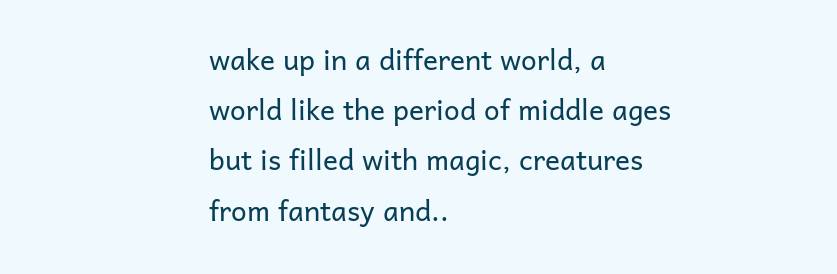wake up in a different world, a world like the period of middle ages but is filled with magic, creatures from fantasy and..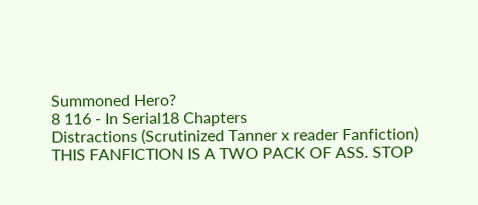Summoned Hero?
8 116 - In Serial18 Chapters
Distractions (Scrutinized Tanner x reader Fanfiction)
THIS FANFICTION IS A TWO PACK OF ASS. STOP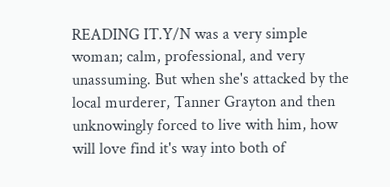READING IT.Y/N was a very simple woman; calm, professional, and very unassuming. But when she's attacked by the local murderer, Tanner Grayton and then unknowingly forced to live with him, how will love find it's way into both of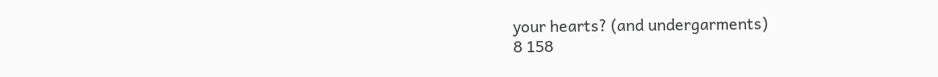your hearts? (and undergarments)
8 158